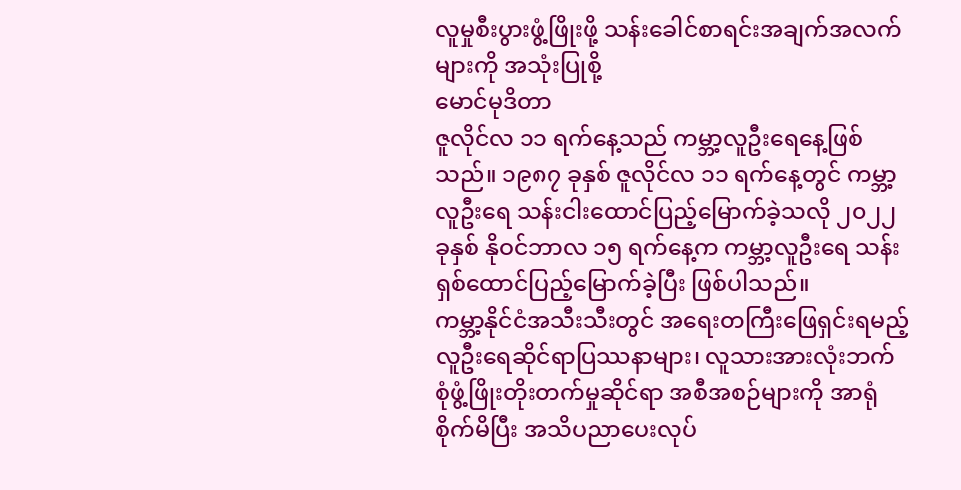လူမှုစီးပွားဖွံ့ဖြိုးဖို့ သန်းခေါင်စာရင်းအချက်အလက်များကို အသုံးပြုစို့
မောင်မုဒိတာ
ဇူလိုင်လ ၁၁ ရက်နေ့သည် ကမ္ဘာ့လူဦးရေနေ့ဖြစ်သည်။ ၁၉၈၇ ခုနှစ် ဇူလိုင်လ ၁၁ ရက်နေ့တွင် ကမ္ဘာ့လူဦးရေ သန်းငါးထောင်ပြည့်မြောက်ခဲ့သလို ၂၀၂၂ ခုနှစ် နိုဝင်ဘာလ ၁၅ ရက်နေ့က ကမ္ဘာ့လူဦးရေ သန်းရှစ်ထောင်ပြည့်မြောက်ခဲ့ပြီး ဖြစ်ပါသည်။
ကမ္ဘာ့နိုင်ငံအသီးသီးတွင် အရေးတကြီးဖြေရှင်းရမည့် လူဦးရေဆိုင်ရာပြဿနာများ၊ လူသားအားလုံးဘက်စုံဖွံ့ဖြိုးတိုးတက်မှုဆိုင်ရာ အစီအစဉ်များကို အာရုံစိုက်မိပြီး အသိပညာပေးလုပ်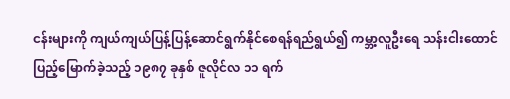ငန်းများကို ကျယ်ကျယ်ပြန့်ပြန့်ဆောင်ရွက်နိုင်စေရန်ရည်ရွယ်၍ ကမ္ဘာ့လူဦးရေ သန်းငါးထောင်ပြည့်မြောက်ခဲ့သည့် ၁၉၈၇ ခုနှစ် ဇူလိုင်လ ၁၁ ရက်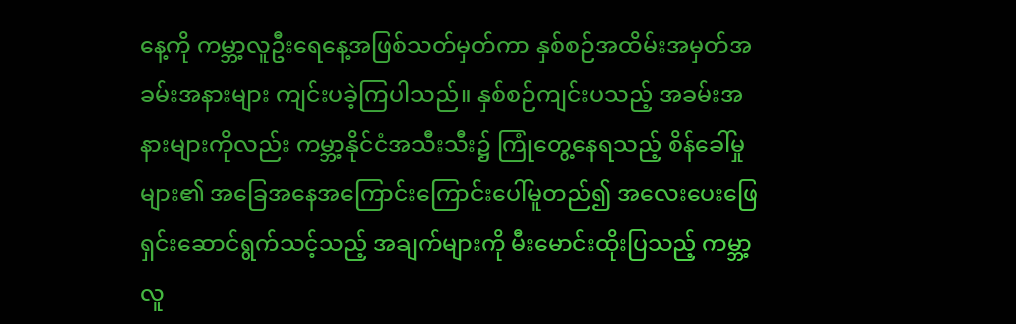နေ့ကို ကမ္ဘာ့လူဦးရေနေ့အဖြစ်သတ်မှတ်ကာ နှစ်စဉ်အထိမ်းအမှတ်အခမ်းအနားများ ကျင်းပခဲ့ကြပါသည်။ နှစ်စဉ်ကျင်းပသည့် အခမ်းအနားများကိုလည်း ကမ္ဘာ့နိုင်ငံအသီးသီး၌ ကြုံတွေ့နေရသည့် စိန်ခေါ်မှုများ၏ အခြေအနေအကြောင်းကြောင်းပေါ်မူတည်၍ အလေးပေးဖြေရှင်းဆောင်ရွက်သင့်သည့် အချက်များကို မီးမောင်းထိုးပြသည့် ကမ္ဘာ့လူ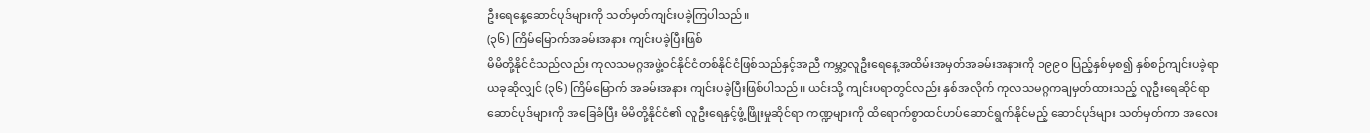ဦးရေနေ့ဆောင်ပုဒ်များကို သတ်မှတ်ကျင်းပခဲ့ကြပါသည်။
(၃၆) ကြိမ်မြောက်အခမ်းအနား ကျင်းပခဲ့ပြီးဖြစ်
မိမိတို့နိုင်ငံသည်လည်း ကုလသမဂ္ဂအဖွဲ့ဝင်နိုင်ငံတစ်နိုင်ငံဖြစ်သည်နှင့်အညီ ကမ္ဘာ့လူဦးရေနေ့အထိမ်းအမှတ်အခမ်းအနားကို ၁၉၉၀ ပြည့်နှစ်မှစ၍ နှစ်စဉ်ကျင်းပခဲ့ရာ ယခုဆိုလျှင် (၃၆) ကြိမ်မြောက် အခမ်းအနား ကျင်းပခဲ့ပြီးဖြစ်ပါသည်။ ယင်းသို့ ကျင်းပရာတွင်လည်း နှစ်အလိုက် ကုလသမဂ္ဂကချမှတ်ထားသည့် လူဦးရေဆိုင်ရာဆောင်ပုဒ်များကို အခြေခံပြီး မိမိတို့နိုင်ငံ၏ လူဦးရေနှင့်ဖွံ့ဖြိုးမှုဆိုင်ရာ ကဏ္ဍများကို ထိရောက်စွာထင်ဟပ်ဆောင်ရွက်နိုင်မည့် ဆောင်ပုဒ်များ သတ်မှတ်ကာ အလေး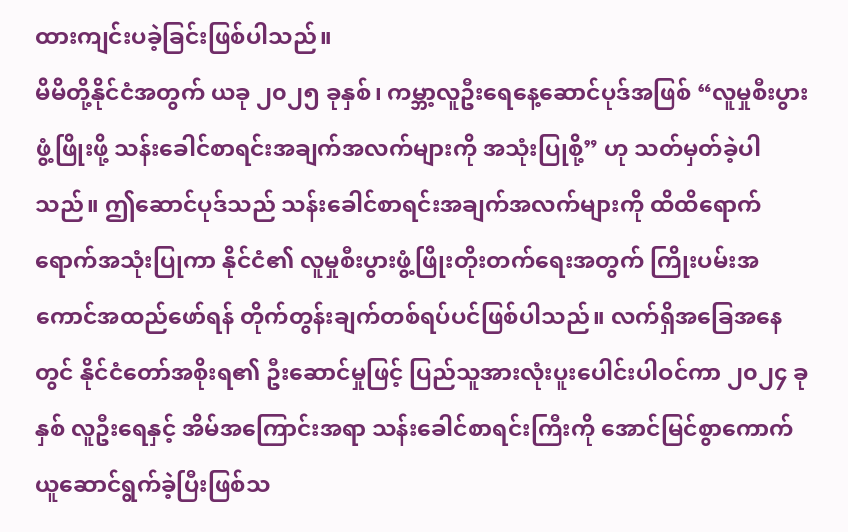ထားကျင်းပခဲ့ခြင်းဖြစ်ပါသည်။
မိမိတို့နိုင်ငံအတွက် ယခု ၂၀၂၅ ခုနှစ်၊ ကမ္ဘာ့လူဦးရေနေ့ဆောင်ပုဒ်အဖြစ် “လူမှုစီးပွားဖွံ့ဖြိုးဖို့ သန်းခေါင်စာရင်းအချက်အလက်များကို အသုံးပြုစို့” ဟု သတ်မှတ်ခဲ့ပါသည်။ ဤဆောင်ပုဒ်သည် သန်းခေါင်စာရင်းအချက်အလက်များကို ထိထိရောက်ရောက်အသုံးပြုကာ နိုင်ငံ၏ လူမှုစီးပွားဖွံ့ဖြိုးတိုးတက်ရေးအတွက် ကြိုးပမ်းအကောင်အထည်ဖော်ရန် တိုက်တွန်းချက်တစ်ရပ်ပင်ဖြစ်ပါသည်။ လက်ရှိအခြေအနေတွင် နိုင်ငံတော်အစိုးရ၏ ဦးဆောင်မှုဖြင့် ပြည်သူအားလုံးပူးပေါင်းပါဝင်ကာ ၂၀၂၄ ခုနှစ် လူဦးရေနှင့် အိမ်အကြောင်းအရာ သန်းခေါင်စာရင်းကြီးကို အောင်မြင်စွာကောက်ယူဆောင်ရွက်ခဲ့ပြီးဖြစ်သ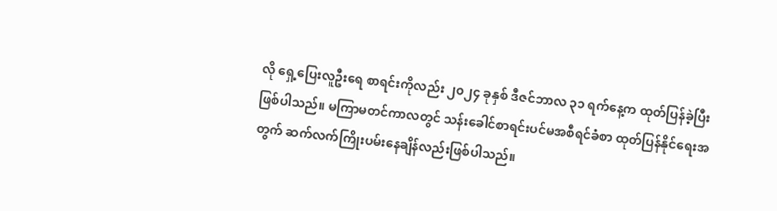လို ရှေ့ပြေးလူဦးရေ စာရင်းကိုလည်း ၂၀၂၄ ခုနှစ် ဒီဇင်ဘာလ ၃၁ ရက်နေ့က ထုတ်ပြန်ခဲ့ပြီး ဖြစ်ပါသည်။ မကြာမတင်ကာလတွင် သန်းခေါင်စာရင်းပင်မအစီရင်ခံစာ ထုတ်ပြန်နိုင်ရေးအတွက် ဆက်လက်ကြိုးပမ်းနေချိန်လည်းဖြစ်ပါသည်။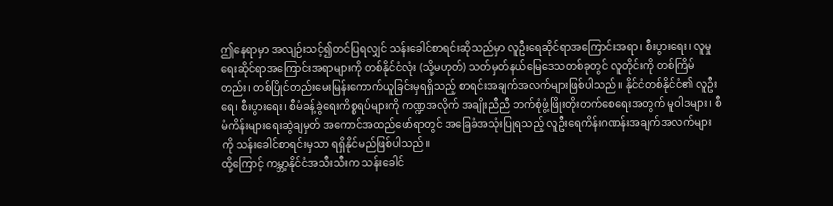ဤနေရာမှာ အလျဉ်းသင့်၍တင်ပြရလျှင် သန်းခေါင်စာရင်းဆိုသည်မှာ လူဦးရေဆိုင်ရာအကြောင်းအရာ၊ စီးပွားရေး၊ လူမှုရေးဆိုင်ရာအကြောင်းအရာများကို တစ်နိုင်ငံလုံး (သို့မဟုတ်) သတ်မှတ်နယ်မြေဒေသတစ်ခုတွင် လူတိုင်းကို တစ်ကြိမ်တည်း၊ တစ်ပြိုင်တည်းမေးမြန်းကောက်ယူခြင်းမှရရှိသည့် စာရင်းအချက်အလက်များဖြစ်ပါသည်။ နိုင်ငံတစ်နိုင်ငံ၏ လူဦးရေ၊ စီးပွားရေး၊ စီမံခန့်ခွဲရေးကိစ္စရပ်များကို ကဏ္ဍအလိုက် အချိုးညီညီ ဘက်စုံဖွံ့ဖြိုးတိုးတက်စေရေးအတွက် မူဝါဒများ၊ စီမံကိန်းများရေးဆွဲချမှတ် အကောင်အထည်ဖော်ရာတွင် အခြေခံအသုံးပြုရသည့် လူဦးရေကိန်းဂဏန်းအချက်အလက်များကို သန်းခေါင်စာရင်းမှသာ ရရှိနိုင်မည်ဖြစ်ပါသည်။
ထို့ကြောင့် ကမ္ဘာ့နိုင်ငံအသီးသီးက သန်းခေါင်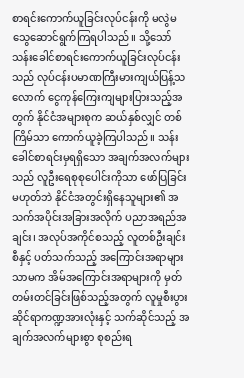စာရင်းကောက်ယူခြင်းလုပ်ငန်းကို မလွဲမသွေဆောင်ရွက်ကြရပါသည်။ သို့သော် သန်းခေါင်စာရင်းကောက်ယူခြင်းလုပ်ငန်းသည် လုပ်ငန်းပမာဏကြီးမားကျယ်ပြန့်သလောက် ငွေကုန်ကြေးကျများပြားသည့်အတွက် နိုင်ငံအများစုက ဆယ်နှစ်လျှင် တစ်ကြိမ်သာ ကောက်ယူခဲ့ကြပါသည်။ သန်းခေါင်စာရင်းမှရရှိသော အချက်အလက်များသည် လူဦးရေစုစုပေါင်းကိုသာ ဖော်ပြခြင်းမဟုတ်ဘဲ နိုင်ငံအတွင်းရှိနေသူများ၏ အသက်အပိုင်းအခြားအလိုက် ပညာအရည်အချင်း၊ အလုပ်အကိုင်စသည့် လူတစ်ဦးချင်းစီနှင့် ပတ်သက်သည့် အကြောင်းအရာများသာမက အိမ်အကြောင်းအရာများကို မှတ်တမ်းတင်ခြင်းဖြစ်သည့်အတွက် လူမှုစီးပွားဆိုင်ရာကဏ္ဍအားလုံးနှင့် သက်ဆိုင်သည့် အချက်အလက်များစွာ စုစည်းရ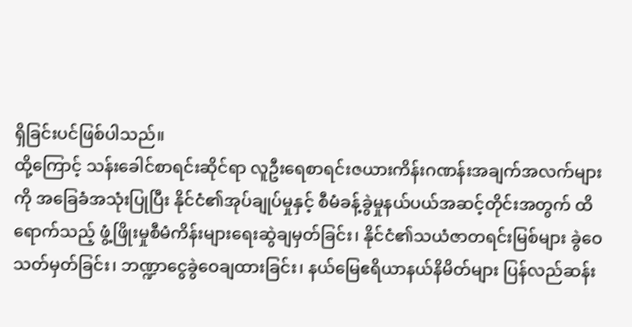ရှိခြင်းပင်ဖြစ်ပါသည်။
ထို့ကြောင့် သန်းခေါင်စာရင်းဆိုင်ရာ လူဦးရေစာရင်းဇယားကိန်းဂဏန်းအချက်အလက်များကို အခြေခံအသုံးပြုပြီး နိုင်ငံ၏အုပ်ချုပ်မှုနှင့် စီမံခန့်ခွဲမှုနယ်ပယ်အဆင့်တိုင်းအတွက် ထိရောက်သည့် ဖွံ့ဖြိုးမှုစီမံကိန်းများရေးဆွဲချမှတ်ခြင်း၊ နိုင်ငံ၏သယံဇာတရင်းမြစ်များ ခွဲဝေသတ်မှတ်ခြင်း၊ ဘဏ္ဍာငွေခွဲဝေချထားခြင်း၊ နယ်မြေဧရိယာနယ်နိမိတ်များ ပြန်လည်ဆန်း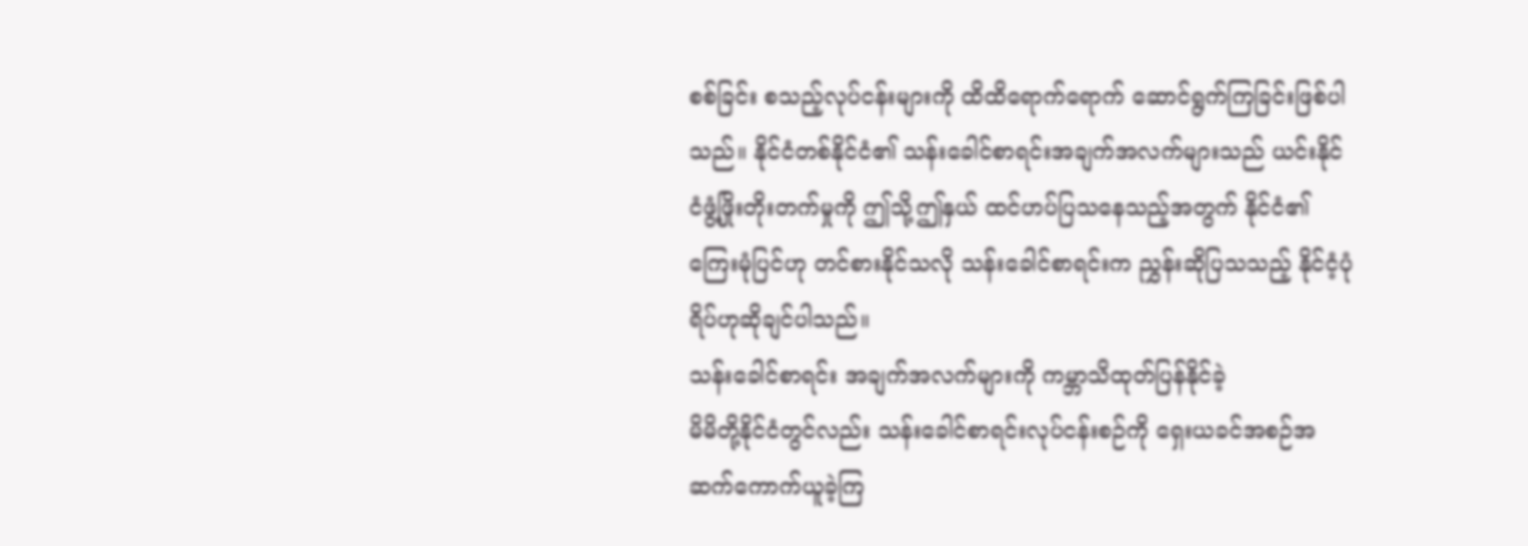စစ်ခြင်း စသည့်လုပ်ငန်းများကို ထိထိရောက်ရောက် ဆောင်ရွက်ကြခြင်းဖြစ်ပါသည်။ နိုင်ငံတစ်နိုင်ငံ၏ သန်းခေါင်စာရင်းအချက်အလက်များသည် ယင်းနိုင်ငံဖွံ့ဖြိုးတိုးတက်မှုကို ဤသို့ဤနှယ် ထင်ဟပ်ပြသနေသည့်အတွက် နိုင်ငံ၏ကြေးမုံပြင်ဟု တင်စားနိုင်သလို သန်းခေါင်စာရင်းက ညွှန်းဆိုပြသသည့် နိုင်ငံ့ပုံရိပ်ဟုဆိုချင်ပါသည်။
သန်းခေါင်စာရင်း အချက်အလက်များကို ကမ္ဘာသိထုတ်ပြန်နိုင်ခဲ့
မိမိတို့နိုင်ငံတွင်လည်း သန်းခေါင်စာရင်းလုပ်ငန်းစဉ်ကို ရှေးယခင်အစဉ်အဆက်ကောက်ယူခဲ့ကြ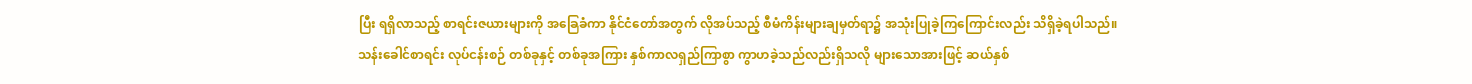ပြီး ရရှိလာသည့် စာရင်းဇယားများကို အခြေခံကာ နိုင်ငံတော်အတွက် လိုအပ်သည့် စီမံကိန်းများချမှတ်ရာ၌ အသုံးပြုခဲ့ကြကြောင်းလည်း သိရှိခဲ့ရပါသည်။ သန်းခေါင်စာရင်း လုပ်ငန်းစဉ် တစ်ခုနှင့် တစ်ခုအကြား နှစ်ကာလရှည်ကြာစွာ ကွာဟခဲ့သည်လည်းရှိသလို များသောအားဖြင့် ဆယ်နှစ်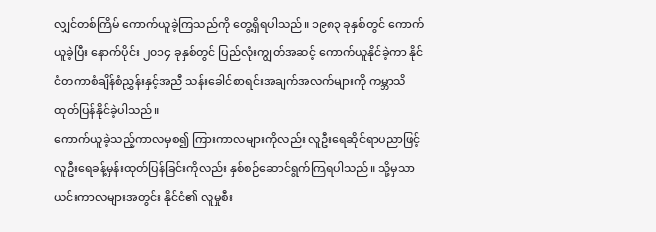လျှင်တစ်ကြိမ် ကောက်ယူခဲ့ကြသည်ကို တွေ့ရှိရပါသည်။ ၁၉၈၃ ခုနှစ်တွင် ကောက်ယူခဲ့ပြီး နောက်ပိုင်း ၂၀၁၄ ခုနှစ်တွင် ပြည်လုံးကျွတ်အဆင့် ကောက်ယူနိုင်ခဲ့ကာ နိုင်ငံတကာစံချိန်စံညွှန်းနှင့်အညီ သန်းခေါင်စာရင်းအချက်အလက်များကို ကမ္ဘာသိထုတ်ပြန်နိုင်ခဲ့ပါသည်။
ကောက်ယူခဲ့သည့်ကာလမှစ၍ ကြားကာလများကိုလည်း လူဦးရေဆိုင်ရာပညာဖြင့် လူဦးရေခန့်မှန်းထုတ်ပြန်ခြင်းကိုလည်း နှစ်စဉ်ဆောင်ရွက်ကြရပါသည်။ သို့မှသာ ယင်းကာလများအတွင်း နိုင်ငံ၏ လူမှုစီး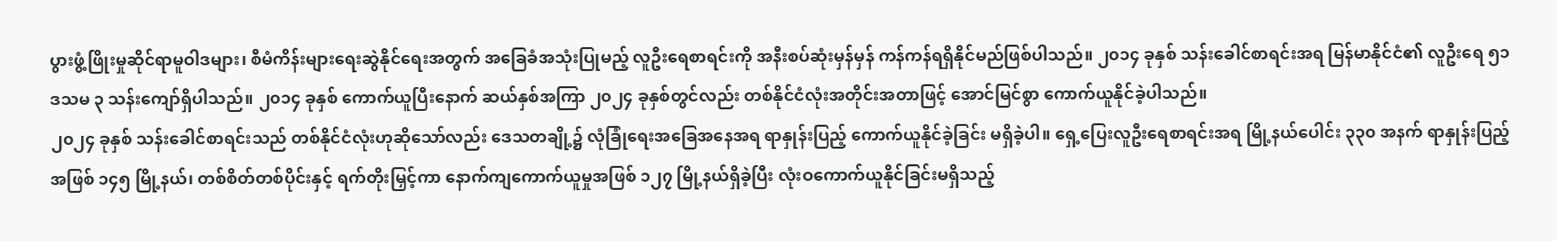ပွားဖွံ့ဖြိုးမှုဆိုင်ရာမူဝါဒများ၊ စီမံကိန်းများရေးဆွဲနိုင်ရေးအတွက် အခြေခံအသုံးပြုမည့် လူဦးရေစာရင်းကို အနီးစပ်ဆုံးမှန်မှန် ကန်ကန်ရရှိနိုင်မည်ဖြစ်ပါသည်။ ၂၀၁၄ ခုနှစ် သန်းခေါင်စာရင်းအရ မြန်မာနိုင်ငံ၏ လူဦးရေ ၅၁ ဒသမ ၃ သန်းကျော်ရှိပါသည်။ ၂၀၁၄ ခုနှစ် ကောက်ယူပြီးနောက် ဆယ်နှစ်အကြာ ၂၀၂၄ ခုနှစ်တွင်လည်း တစ်နိုင်ငံလုံးအတိုင်းအတာဖြင့် အောင်မြင်စွာ ကောက်ယူနိုင်ခဲ့ပါသည်။
၂၀၂၄ ခုနှစ် သန်းခေါင်စာရင်းသည် တစ်နိုင်ငံလုံးဟုဆိုသော်လည်း ဒေသတချို့၌ လုံခြုံရေးအခြေအနေအရ ရာနှုန်းပြည့် ကောက်ယူနိုင်ခဲ့ခြင်း မရှိခဲ့ပါ။ ရှေ့ပြေးလူဦးရေစာရင်းအရ မြို့နယ်ပေါင်း ၃၃၀ အနက် ရာနှုန်းပြည့်အဖြစ် ၁၄၅ မြို့နယ်၊ တစ်စိတ်တစ်ပိုင်းနှင့် ရက်တိုးမြှင့်ကာ နောက်ကျကောက်ယူမှုအဖြစ် ၁၂၇ မြို့နယ်ရှိခဲ့ပြီး လုံးဝကောက်ယူနိုင်ခြင်းမရှိသည့်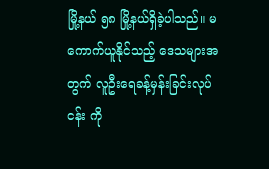မြို့နယ် ၅၈ မြို့နယ်ရှိခဲ့ပါသည်။ မကောက်ယူနိုင်သည့် ဒေသများအတွက် လူဦးရေခန့်မှန်းခြင်းလုပ်ငန်း ကို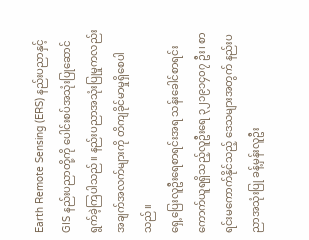Earth Remote Sensing (ERS) နည်းပညာနှင့် GIS နည်းပညာတို့ကို ပေါင်းစပ်အသုံးပြုဆောင်ရွက်ခဲ့ကြပါသည်။ နည်းပညာအသုံးပြုမှုကလည်း အချက်အလက်များကို တိကျခိုင်မာမှုရှိစေပါသည်။
ရှေ့ပြေးလူဦးရေစာရင်းအရ သန်းခေါင်စာရင်းကောက်ယူရရှိသည့်လူဦးရေ ၃၂၁၉၁၄၀၇ ဦး၊ စာရင်းမကောက်နိုင်သည့် ဒေသများအတွက် နည်းပညာအသုံးပြု ခန့်မှန်းလူဦး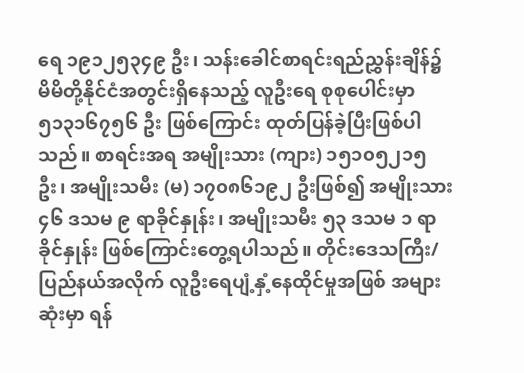ရေ ၁၉၁၂၅၃၄၉ ဦး၊ သန်းခေါင်စာရင်းရည်ညွှန်းချိန်၌ မိမိတို့နိုင်ငံအတွင်းရှိနေသည့် လူဦးရေ စုစုပေါင်းမှာ ၅၁၃၁၆၇၅၆ ဦး ဖြစ်ကြောင်း ထုတ်ပြန်ခဲ့ပြီးဖြစ်ပါသည်။ စာရင်းအရ အမျိုးသား (ကျား) ၁၅၁၀၅၂၁၅ ဦး၊ အမျိုးသမီး (မ) ၁၇၀၈၆၁၉၂ ဦးဖြစ်၍ အမျိုးသား ၄၆ ဒသမ ၉ ရာခိုင်နှုန်း၊ အမျိုးသမီး ၅၃ ဒသမ ၁ ရာခိုင်နှုန်း ဖြစ်ကြောင်းတွေ့ရပါသည်။ တိုင်းဒေသကြီး/ပြည်နယ်အလိုက် လူဦးရေပျံ့နှံ့နေထိုင်မှုအဖြစ် အများဆုံးမှာ ရန်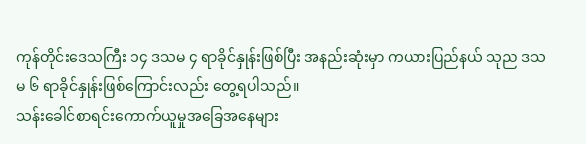ကုန်တိုင်းဒေသကြီး ၁၄ ဒသမ ၄ ရာခိုင်နှုန်းဖြစ်ပြီး အနည်းဆုံးမှာ ကယားပြည်နယ် သုည ဒသမ ၆ ရာခိုင်နှုန်းဖြစ်ကြောင်းလည်း တွေ့ရပါသည်။
သန်းခေါင်စာရင်းကောက်ယူမှုအခြေအနေများ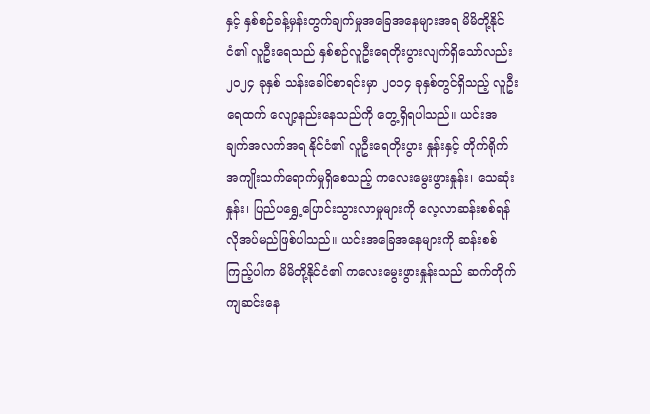နှင့် နှစ်စဉ်ခန့်မှန်းတွက်ချက်မှုအခြေအနေများအရ မိမိတို့နိုင်ငံ၏ လူဦးရေသည် နှစ်စဉ်လူဦးရေတိုးပွားလျက်ရှိသော်လည်း ၂၀၂၄ ခုနှစ် သန်းခေါင်စာရင်းမှာ ၂၀၁၄ ခုနှစ်တွင်ရှိသည့် လူဦးရေထက် လျော့နည်းနေသည်ကို တွေ့ရှိရပါသည်။ ယင်းအချက်အလက်အရ နိုင်ငံ၏ လူဦးရေတိုးပွား နှုန်းနှင့် တိုက်ရိုက်အကျိုးသက်ရောက်မှုရှိစေသည့် ကလေးမွေးဖွားနှုန်း၊ သေဆုံးနှုန်း၊ ပြည်ပရွှေ့ပြောင်းသွားလာမှုများကို လေ့လာဆန်းစစ်ရန် လိုအပ်မည်ဖြစ်ပါသည်။ ယင်းအခြေအနေများကို ဆန်းစစ်ကြည့်ပါက မိမိတို့နိုင်ငံ၏ ကလေးမွေးဖွားနှုန်းသည် ဆက်တိုက်ကျဆင်းနေ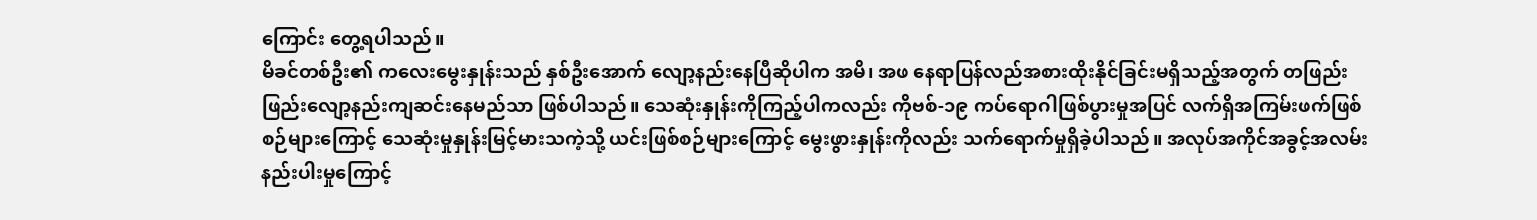ကြောင်း တွေ့ရပါသည်။
မိခင်တစ်ဦး၏ ကလေးမွေးနှုန်းသည် နှစ်ဦးအောက် လျော့နည်းနေပြီဆိုပါက အမိ၊ အဖ နေရာပြန်လည်အစားထိုးနိုင်ခြင်းမရှိသည့်အတွက် တဖြည်းဖြည်းလျော့နည်းကျဆင်းနေမည်သာ ဖြစ်ပါသည်။ သေဆုံးနှုန်းကိုကြည့်ပါကလည်း ကိုဗစ်-၁၉ ကပ်ရောဂါဖြစ်ပွားမှုအပြင် လက်ရှိအကြမ်းဖက်ဖြစ်စဉ်များကြောင့် သေဆုံးမှုနှုန်းမြင့်မားသကဲ့သို့ ယင်းဖြစ်စဉ်များကြောင့် မွေးဖွားနှုန်းကိုလည်း သက်ရောက်မှုရှိခဲ့ပါသည်။ အလုပ်အကိုင်အခွင့်အလမ်း နည်းပါးမှုကြောင့်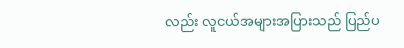လည်း လူငယ်အများအပြားသည် ပြည်ပ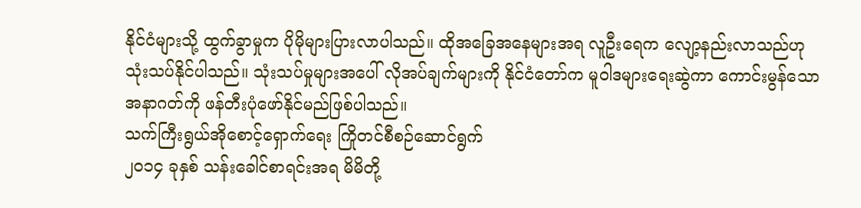နိုင်ငံများသို့ ထွက်ခွာမှုက ပိုမိုများပြားလာပါသည်။ ထိုအခြေအနေများအရ လူဦးရေက လျော့နည်းလာသည်ဟု သုံးသပ်နိုင်ပါသည်။ သုံးသပ်မှုများအပေါ် လိုအပ်ချက်များကို နိုင်ငံတော်က မူဝါဒများရေးဆွဲကာ ကောင်းမွန်သောအနာဂတ်ကို ဖန်တီးပုံဖော်နိုင်မည်ဖြစ်ပါသည်။
သက်ကြီးရွယ်အိုစောင့်ရှောက်ရေး ကြိုတင်စီစဉ်ဆောင်ရွက်
၂၀၁၄ ခုနှစ် သန်းခေါင်စာရင်းအရ မိမိတို့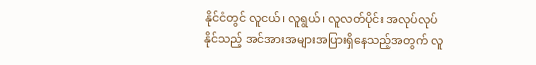နိုင်ငံတွင် လူငယ်၊ လူရွယ်၊ လူလတ်ပိုင်း အလုပ်လုပ်နိုင်သည့် အင်အားအများအပြားရှိနေသည့်အတွက် လူ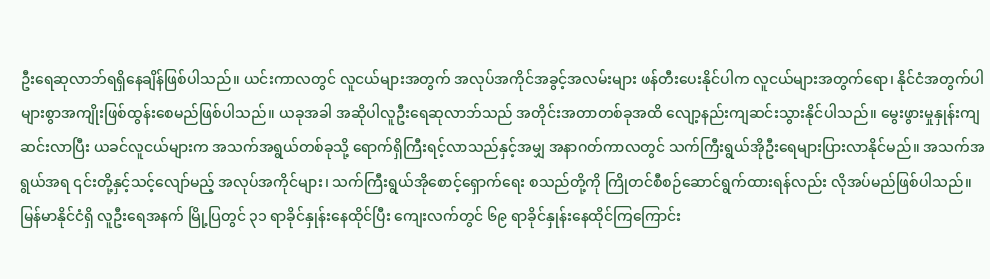ဦးရေဆုလာဘ်ရရှိနေချိန်ဖြစ်ပါသည်။ ယင်းကာလတွင် လူငယ်များအတွက် အလုပ်အကိုင်အခွင့်အလမ်းများ ဖန်တီးပေးနိုင်ပါက လူငယ်များအတွက်ရော၊ နိုင်ငံအတွက်ပါ များစွာအကျိုးဖြစ်ထွန်းစေမည်ဖြစ်ပါသည်။ ယခုအခါ အဆိုပါလူဦးရေဆုလာဘ်သည် အတိုင်းအတာတစ်ခုအထိ လျော့နည်းကျဆင်းသွားနိုင်ပါသည်။ မွေးဖွားမှုနှုန်းကျဆင်းလာပြီး ယခင်လူငယ်များက အသက်အရွယ်တစ်ခုသို့ ရောက်ရှိကြီးရင့်လာသည်နှင့်အမျှ အနာဂတ်ကာလတွင် သက်ကြီးရွယ်အိုဦးရေများပြားလာနိုင်မည်။ အသက်အရွယ်အရ ၎င်းတို့နှင့်သင့်လျော်မည့် အလုပ်အကိုင်များ၊ သက်ကြီးရွယ်အိုစောင့်ရှောက်ရေး စသည်တို့ကို ကြိုတင်စီစဉ်ဆောင်ရွက်ထားရန်လည်း လိုအပ်မည်ဖြစ်ပါသည်။
မြန်မာနိုင်ငံရှိ လူဦးရေအနက် မြို့ပြတွင် ၃၁ ရာခိုင်နှုန်းနေထိုင်ပြီး ကျေးလက်တွင် ၆၉ ရာခိုင်နှုန်းနေထိုင်ကြကြောင်း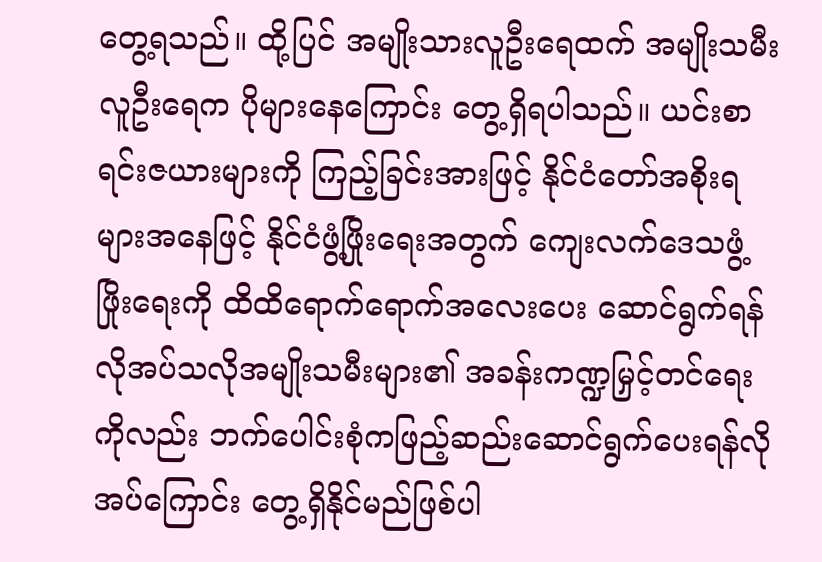တွေ့ရသည်။ ထို့ပြင် အမျိုးသားလူဦးရေထက် အမျိုးသမီးလူဦးရေက ပိုများနေကြောင်း တွေ့ရှိရပါသည်။ ယင်းစာရင်းဇယားများကို ကြည့်ခြင်းအားဖြင့် နိုင်ငံတော်အစိုးရများအနေဖြင့် နိုင်ငံဖွံ့ဖြိုးရေးအတွက် ကျေးလက်ဒေသဖွံ့ဖြိုးရေးကို ထိထိရောက်ရောက်အလေးပေး ဆောင်ရွက်ရန် လိုအပ်သလိုအမျိုးသမီးများ၏ အခန်းကဏ္ဍမြှင့်တင်ရေးကိုလည်း ဘက်ပေါင်းစုံကဖြည့်ဆည်းဆောင်ရွက်ပေးရန်လိုအပ်ကြောင်း တွေ့ရှိနိုင်မည်ဖြစ်ပါ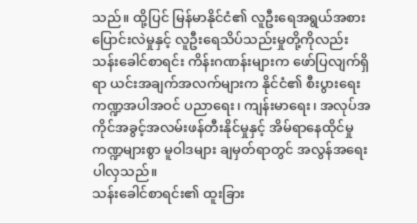သည်။ ထို့ပြင် မြန်မာနိုင်ငံ၏ လူဦးရေအရွယ်အစားပြောင်းလဲမှုနှင့် လူဦးရေသိပ်သည်းမှုတို့ကိုလည်း သန်းခေါင်စာရင်း ကိန်းဂဏန်းများက ဖော်ပြလျက်ရှိရာ ယင်းအချက်အလက်များက နိုင်ငံ၏ စီးပွားရေးကဏ္ဍအပါအဝင် ပညာရေး၊ ကျန်းမာရေး၊ အလုပ်အကိုင်အခွင့်အလမ်းဖန်တီးနိုင်မှုနှင့် အိမ်ရာနေထိုင်မှုကဏ္ဍများစွာ မူဝါဒများ ချမှတ်ရာတွင် အလွန်အရေးပါလှသည်။
သန်းခေါင်စာရင်း၏ ထူးခြား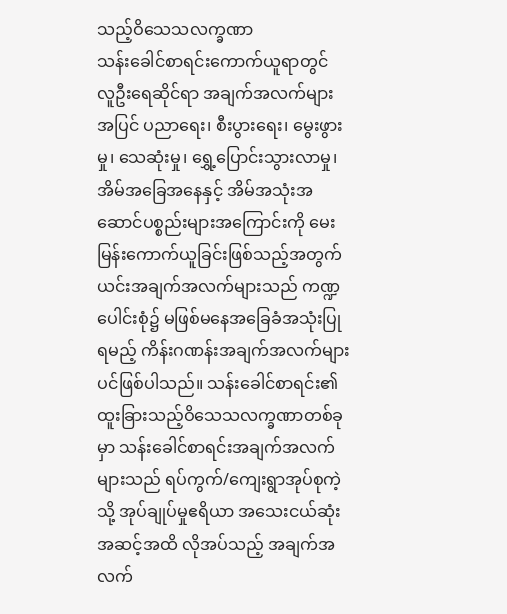သည့်ဝိသေသလက္ခဏာ
သန်းခေါင်စာရင်းကောက်ယူရာတွင် လူဦးရေဆိုင်ရာ အချက်အလက်များအပြင် ပညာရေး၊ စီးပွားရေး၊ မွေးဖွားမှု၊ သေဆုံးမှု၊ ရွှေ့ပြောင်းသွားလာမှု၊ အိမ်အခြေအနေနှင့် အိမ်အသုံးအဆောင်ပစ္စည်းများအကြောင်းကို မေးမြန်းကောက်ယူခြင်းဖြစ်သည့်အတွက် ယင်းအချက်အလက်များသည် ကဏ္ဍပေါင်းစုံ၌ မဖြစ်မနေအခြေခံအသုံးပြုရမည့် ကိန်းဂဏန်းအချက်အလက်များပင်ဖြစ်ပါသည်။ သန်းခေါင်စာရင်း၏ ထူးခြားသည့်ဝိသေသလက္ခဏာတစ်ခုမှာ သန်းခေါင်စာရင်းအချက်အလက်များသည် ရပ်ကွက်/ကျေးရွာအုပ်စုကဲ့သို့ အုပ်ချုပ်မှုဧရိယာ အသေးငယ်ဆုံးအဆင့်အထိ လိုအပ်သည့် အချက်အလက်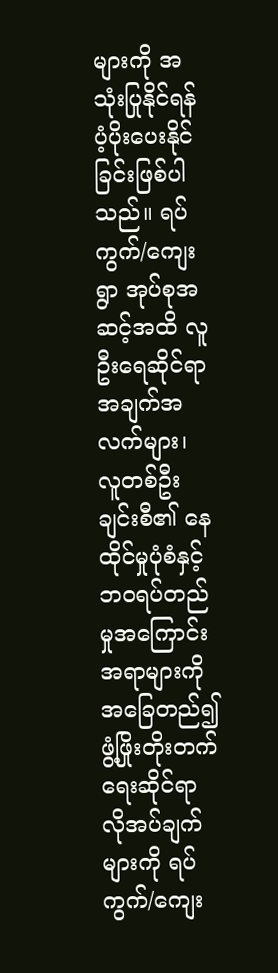များကို အသုံးပြုနိုင်ရန် ပံ့ပိုးပေးနိုင်ခြင်းဖြစ်ပါသည်။ ရပ်ကွက်/ကျေးရွာ အုပ်စုအဆင့်အထိ လူဦးရေဆိုင်ရာအချက်အလက်များ၊ လူတစ်ဦးချင်းစီ၏ နေထိုင်မှုပုံစံနှင့် ဘဝရပ်တည်မှုအကြောင်းအရာများကို အခြေတည်၍ ဖွံ့ဖြိုးတိုးတက်ရေးဆိုင်ရာ လိုအပ်ချက်များကို ရပ်ကွက်/ကျေး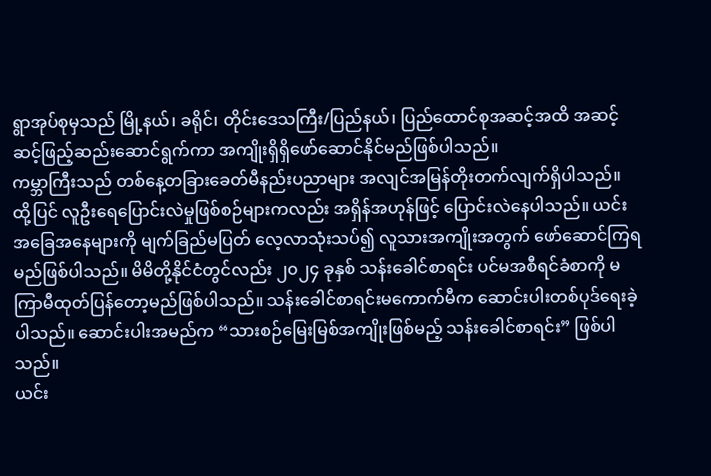ရွာအုပ်စုမှသည် မြို့နယ်၊ ခရိုင်၊ တိုင်းဒေသကြီး/ပြည်နယ်၊ ပြည်ထောင်စုအဆင့်အထိ အဆင့်ဆင့်ဖြည့်ဆည်းဆောင်ရွက်ကာ အကျိုးရှိရှိဖော်ဆောင်နိုင်မည်ဖြစ်ပါသည်။
ကမ္ဘာကြီးသည် တစ်နေ့တခြားခေတ်မီနည်းပညာများ အလျင်အမြန်တိုးတက်လျက်ရှိပါသည်။ ထို့ပြင် လူဦးရေပြောင်းလဲမှုဖြစ်စဉ်များကလည်း အရှိန်အဟုန်ဖြင့် ပြောင်းလဲနေပါသည်။ ယင်းအခြေအနေများကို မျက်ခြည်မပြတ် လေ့လာသုံးသပ်၍ လူသားအကျိုးအတွက် ဖော်ဆောင်ကြရမည်ဖြစ်ပါသည်။ မိမိတို့နိုင်ငံတွင်လည်း ၂၀၂၄ ခုနှစ် သန်းခေါင်စာရင်း ပင်မအစီရင်ခံစာကို မကြာမီထုတ်ပြန်တော့မည်ဖြစ်ပါသည်။ သန်းခေါင်စာရင်းမကောက်မီက ဆောင်းပါးတစ်ပုဒ်ရေးခဲ့ပါသည်။ ဆောင်းပါးအမည်က “သားစဉ်မြေးမြစ်အကျိုးဖြစ်မည့် သန်းခေါင်စာရင်း” ဖြစ်ပါသည်။
ယင်း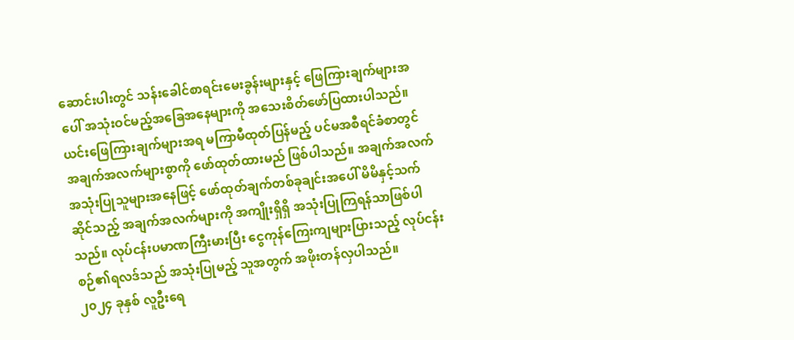ဆောင်းပါးတွင် သန်းခေါင်စာရင်းမေးခွန်းများနှင့် ဖြေကြားချက်များအပေါ် အသုံးဝင်မည့်အခြေအနေများကို အသေးစိတ်ဖော်ပြထားပါသည်။ ယင်းဖြေကြားချက်များအရ မကြာမီထုတ်ပြန်မည့် ပင်မအစီရင်ခံစာတွင် အချက်အလက်များစွာကို ဖော်ထုတ်ထားမည် ဖြစ်ပါသည်။ အချက်အလက်အသုံးပြုသူများအနေဖြင့် ဖော်ထုတ်ချက်တစ်ခုချင်းအပေါ် မိမိနှင့်သက်ဆိုင်သည့် အချက်အလက်များကို အကျိုးရှိရှိ အသုံးပြုကြရန်သာဖြစ်ပါသည်။ လုပ်ငန်းပမာဏကြီးမားပြီး ငွေကုန်ကြေးကျများပြားသည့် လုပ်ငန်းစဉ်၏ရလဒ်သည် အသုံးပြုမည့် သူအတွက် အဖိုးတန်လှပါသည်။
၂၀၂၄ ခုနှစ် လူဦးရေ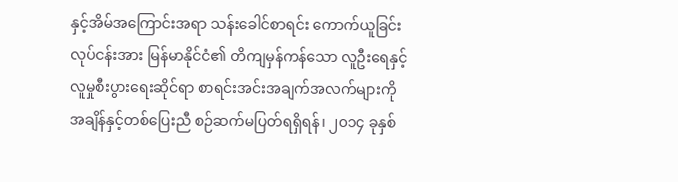နှင့်အိမ်အကြောင်းအရာ သန်းခေါင်စာရင်း ကောက်ယူခြင်းလုပ်ငန်းအား မြန်မာနိုင်ငံ၏ တိကျမှန်ကန်သော လူဦးရေနှင့် လူမှုစီးပွားရေးဆိုင်ရာ စာရင်းအင်းအချက်အလက်များကို အချိန်နှင့်တစ်ပြေးညီ စဉ်ဆက်မပြတ်ရရှိရန်၊ ၂၀၁၄ ခုနှစ်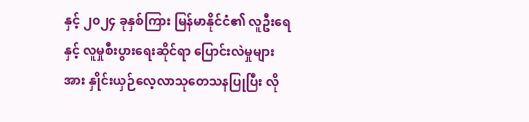နှင့် ၂၀၂၄ ခုနှစ်ကြား မြန်မာနိုင်ငံ၏ လူဦးရေနှင့် လူမှုစီးပွားရေးဆိုင်ရာ ပြောင်းလဲမှုများအား နှိုင်းယှဉ်လေ့လာသုတေသနပြုပြီး လို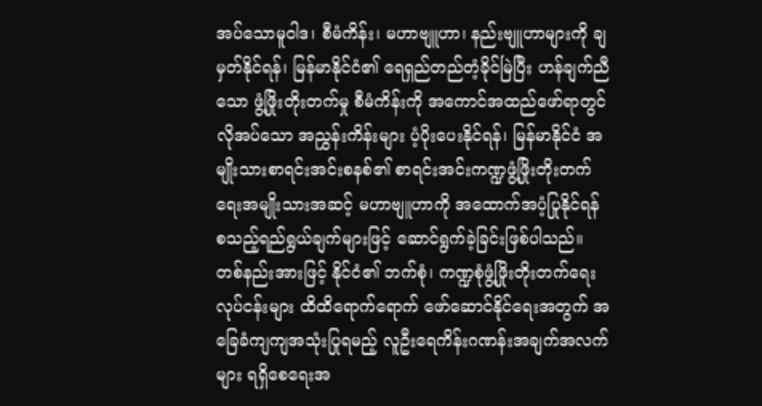အပ်သောမူဝါဒ၊ စီမံကိန်း၊ မဟာဗျူဟာ၊ နည်းဗျူဟာများကို ချမှတ်နိုင်ရန်၊ မြန်မာနိုင်ငံ၏ ရေရှည်တည်တံ့ခိုင်မြဲပြီး ဟန်ချက်ညီသော ဖွံ့ဖြိုးတိုးတက်မှု စီမံကိန်းကို အကောင်အထည်ဖော်ရာတွင် လိုအပ်သော အညွှန်းကိန်းများ ပံ့ပိုးပေးနိုင်ရန်၊ မြန်မာနိုင်ငံ အမျိုးသားစာရင်းအင်းစနစ်၏ စာရင်းအင်းကဏ္ဍဖွံ့ဖြိုးတိုးတက်ရေးအမျိုးသားအဆင့် မဟာဗျူဟာကို အထောက်အပံ့ပြုနိုင်ရန် စသည့်ရည်ရွယ်ချက်များဖြင့် ဆောင်ရွက်ခဲ့ခြင်းဖြစ်ပါသည်။ တစ်နည်းအားဖြင့် နိုင်ငံ၏ ဘက်စုံ၊ ကဏ္ဍစုံဖွံ့ဖြိုးတိုးတက်ရေးလုပ်ငန်းများ ထိထိရောက်ရောက် ဖော်ဆောင်နိုင်ရေးအတွက် အခြေခံကျကျအသုံးပြုရမည့် လူဦးရေကိန်းဂဏန်းအချက်အလက်များ ရရှိစေရေးအ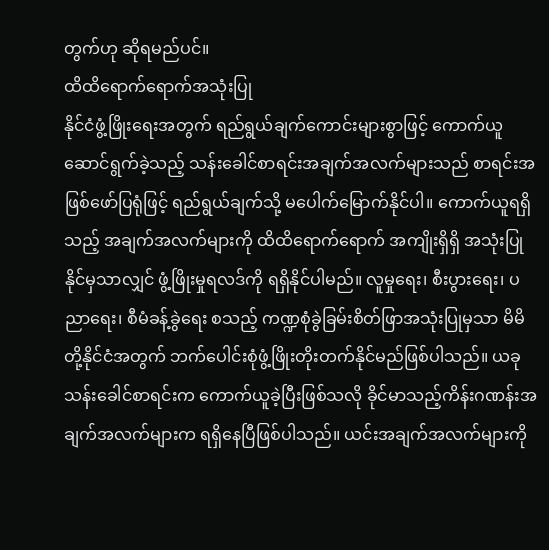တွက်ဟု ဆိုရမည်ပင်။
ထိထိရောက်ရောက်အသုံးပြု
နိုင်ငံဖွံ့ဖြိုးရေးအတွက် ရည်ရွယ်ချက်ကောင်းများစွာဖြင့် ကောက်ယူဆောင်ရွက်ခဲ့သည့် သန်းခေါင်စာရင်းအချက်အလက်များသည် စာရင်းအဖြစ်ဖော်ပြရုံဖြင့် ရည်ရွယ်ချက်သို့ မပေါက်မြောက်နိုင်ပါ။ ကောက်ယူရရှိသည့် အချက်အလက်များကို ထိထိရောက်ရောက် အကျိုးရှိရှိ အသုံးပြုနိုင်မှသာလျှင် ဖွံ့ဖြိုးမှုရလဒ်ကို ရရှိနိုင်ပါမည်။ လူမှုရေး၊ စီးပွားရေး၊ ပညာရေး၊ စီမံခန့်ခွဲရေး စသည့် ကဏ္ဍစုံခွဲခြမ်းစိတ်ဖြာအသုံးပြုမှသာ မိမိတို့နိုင်ငံအတွက် ဘက်ပေါင်းစုံဖွံ့ဖြိုးတိုးတက်နိုင်မည်ဖြစ်ပါသည်။ ယခုသန်းခေါင်စာရင်းက ကောက်ယူခဲ့ပြီးဖြစ်သလို ခိုင်မာသည့်ကိန်းဂဏန်းအချက်အလက်များက ရရှိနေပြီဖြစ်ပါသည်။ ယင်းအချက်အလက်များကို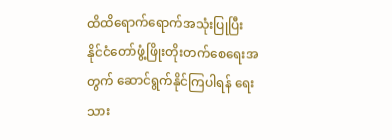ထိထိရောက်ရောက်အသုံးပြုပြီး နိုင်ငံတော်ဖွံ့ဖြိုးတိုးတက်စေရေးအတွက် ဆောင်ရွက်နိုင်ကြပါရန် ရေးသား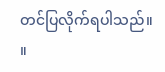တင်ပြလိုက်ရပါသည်။ ။